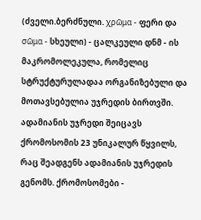(ძველი.ბერძნული. χρῶμα - ფერი და σῶμα - სხეული) - ცალკეული დნმ - ის მაკრომოლეკულა, რომელიც სტრუქტურულადაა ორგანიზებული და მოთავსებულია უჯრედის ბირთვში. ადამიანის უჯრედი შეიცავს ქრომოსომის 23 უნიკალურ წყვილს, რაც შეადგენს ადამიანის უჯრედის გენომს. ქრომოსომები -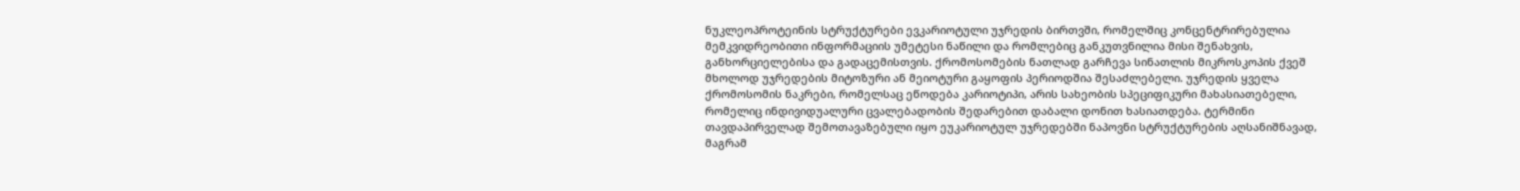ნუკლეოპროტეინის სტრუქტურები ევკარიოტული უჯრედის ბირთვში, რომელშიც კონცენტრირებულია მემკვიდრეობითი ინფორმაციის უმეტესი ნაწილი და რომლებიც განკუთვნილია მისი შენახვის, განხორციელებისა და გადაცემისთვის. ქრომოსომების ნათლად გარჩევა სინათლის მიკროსკოპის ქვეშ მხოლოდ უჯრედების მიტოზური ან მეიოტური გაყოფის პერიოდშია შესაძლებელი. უჯრედის ყველა ქრომოსომის ნაკრები, რომელსაც ეწოდება კარიოტიპი, არის სახეობის სპეციფიკური მახასიათებელი, რომელიც ინდივიდუალური ცვალებადობის შედარებით დაბალი დონით ხასიათდება. ტერმინი თავდაპირველად შემოთავაზებული იყო ეუკარიოტულ უჯრედებში ნაპოვნი სტრუქტურების აღსანიშნავად, მაგრამ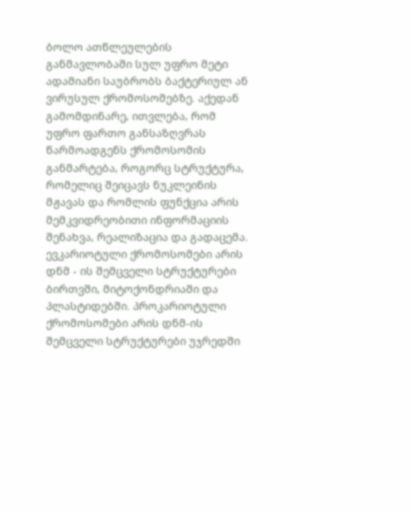ბოლო ათწლეულების განმავლობაში სულ უფრო მეტი ადამიანი საუბრობს ბაქტერიულ ან ვირუსულ ქრომოსომებზე. აქედან გამომდინარე, ითვლება, რომ უფრო ფართო განსაზღვრას წარმოადგენს ქრომოსომის განმარტება, როგორც სტრუქტურა, რომელიც შეიცავს ნუკლეინის მჟავას და რომლის ფუნქცია არის მემკვიდრეობითი ინფორმაციის შენახვა, რეალიზაცია და გადაცემა. ევკარიოტული ქრომოსომები არის დნმ - ის შემცველი სტრუქტურები ბირთვში, მიტოქონდრიაში და პლასტიდებში. პროკარიოტული ქრომოსომები არის დნმ-ის შემცველი სტრუქტურები უჯრედში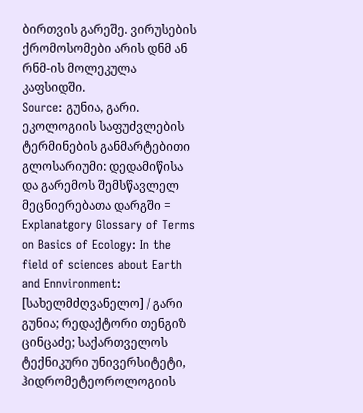ბირთვის გარეშე. ვირუსების ქრომოსომები არის დნმ ან რნმ-ის მოლეკულა კაფსიდში.
Source: გუნია, გარი. ეკოლოგიის საფუძვლების ტერმინების განმარტებითი გლოსარიუმი: დედამიწისა და გარემოს შემსწავლელ მეცნიერებათა დარგში = Explanatgory Glossary of Terms on Basics of Ecology: In the field of sciences about Earth and Ennvironment: [სახელმძღვანელო] / გარი გუნია; რედაქტორი თენგიზ ცინცაძე; საქართველოს ტექნიკური უნივერსიტეტი, ჰიდრომეტეოროლოგიის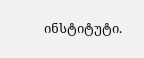ინსტიტუტი.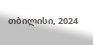თბილისი, 2024